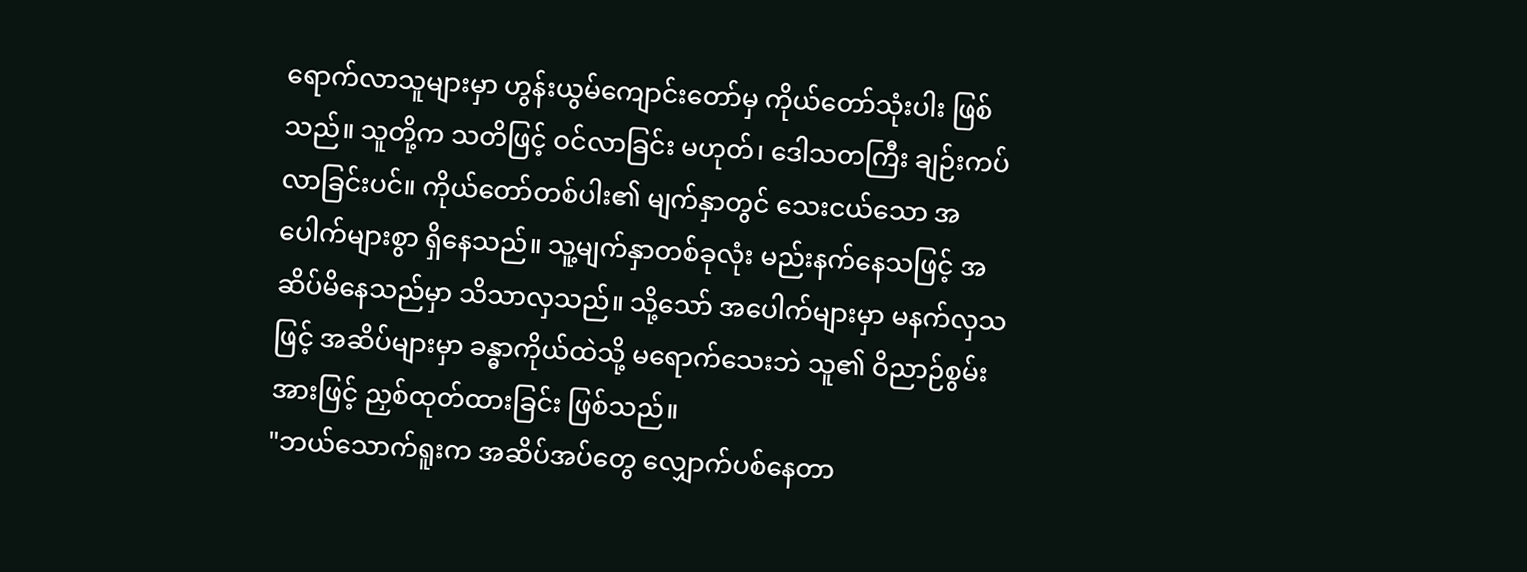ရောက်လာသူများမှာ ဟွန်းယွမ်ကျောင်းတော်မှ ကိုယ်တော်သုံးပါး ဖြစ်သည်။ သူတို့က သတိဖြင့် ဝင်လာခြင်း မဟုတ်၊ ဒေါသတကြီး ချဉ်းကပ်လာခြင်းပင်။ ကိုယ်တော်တစ်ပါး၏ မျက်နှာတွင် သေးငယ်သော အပေါက်များစွာ ရှိနေသည်။ သူ့မျက်နှာတစ်ခုလုံး မည်းနက်နေသဖြင့် အဆိပ်မိနေသည်မှာ သိသာလှသည်။ သို့သော် အပေါက်များမှာ မနက်လှသဖြင့် အဆိပ်များမှာ ခန္ဓာကိုယ်ထဲသို့ မရောက်သေးဘဲ သူ၏ ဝိညာဉ်စွမ်းအားဖြင့် ညှစ်ထုတ်ထားခြင်း ဖြစ်သည်။
"ဘယ်သောက်ရူးက အဆိပ်အပ်တွေ လျှောက်ပစ်နေတာ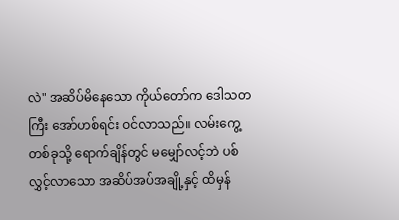လဲ" အဆိပ်မိနေသော ကိုယ်တော်က ဒေါသတကြီး အော်ဟစ်ရင်း ဝင်လာသည်။ လမ်းကွေ့တစ်ခုသို့ ရောက်ချိန်တွင် မမျှော်လင့်ဘဲ ပစ်လွှင့်လာသော အဆိပ်အပ်အချို့နှင့် ထိမှန်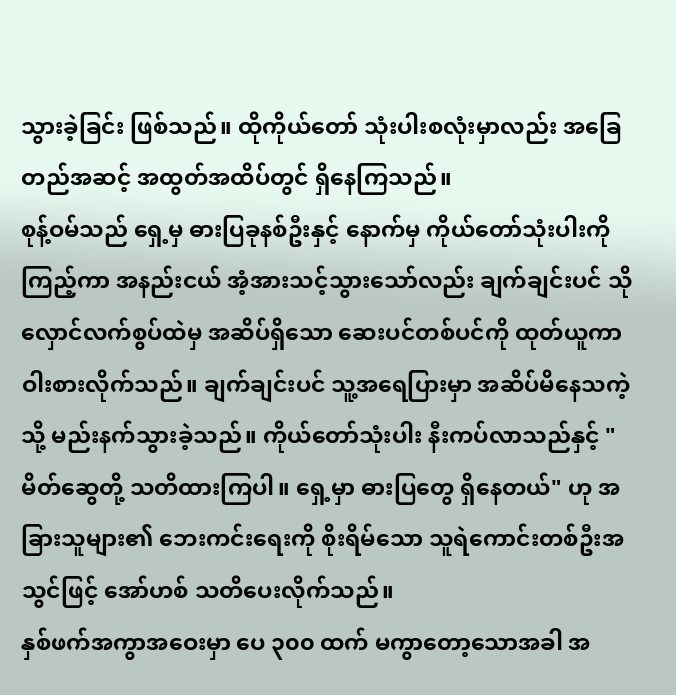သွားခဲ့ခြင်း ဖြစ်သည်။ ထိုကိုယ်တော် သုံးပါးစလုံးမှာလည်း အခြေတည်အဆင့် အထွတ်အထိပ်တွင် ရှိနေကြသည်။
စုန့်ဝမ်သည် ရှေ့မှ ဓားပြခုနစ်ဦးနှင့် နောက်မှ ကိုယ်တော်သုံးပါးကို ကြည့်ကာ အနည်းငယ် အံ့အားသင့်သွားသော်လည်း ချက်ချင်းပင် သိုလှောင်လက်စွပ်ထဲမှ အဆိပ်ရှိသော ဆေးပင်တစ်ပင်ကို ထုတ်ယူကာ ဝါးစားလိုက်သည်။ ချက်ချင်းပင် သူ့အရေပြားမှာ အဆိပ်မိနေသကဲ့သို့ မည်းနက်သွားခဲ့သည်။ ကိုယ်တော်သုံးပါး နီးကပ်လာသည်နှင့် "မိတ်ဆွေတို့ သတိထားကြပါ။ ရှေ့မှာ ဓားပြတွေ ရှိနေတယ်" ဟု အခြားသူများ၏ ဘေးကင်းရေးကို စိုးရိမ်သော သူရဲကောင်းတစ်ဦးအသွင်ဖြင့် အော်ဟစ် သတိပေးလိုက်သည်။
နှစ်ဖက်အကွာအဝေးမှာ ပေ ၃၀၀ ထက် မကွာတော့သောအခါ အ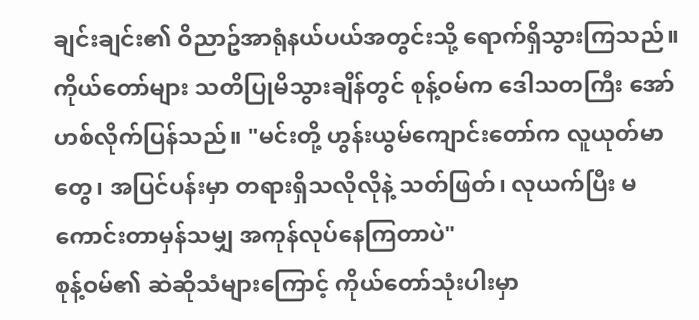ချင်းချင်း၏ ဝိညာဥ်အာရုံနယ်ပယ်အတွင်းသို့ ရောက်ရှိသွားကြသည်။ ကိုယ်တော်များ သတိပြုမိသွားချိန်တွင် စုန့်ဝမ်က ဒေါသတကြီး အော်ဟစ်လိုက်ပြန်သည်။ "မင်းတို့ ဟွန်းယွမ်ကျောင်းတော်က လူယုတ်မာတွေ၊ အပြင်ပန်းမှာ တရားရှိသလိုလိုနဲ့ သတ်ဖြတ်၊ လုယက်ပြီး မကောင်းတာမှန်သမျှ အကုန်လုပ်နေကြတာပဲ"
စုန့်ဝမ်၏ ဆဲဆိုသံများကြောင့် ကိုယ်တော်သုံးပါးမှာ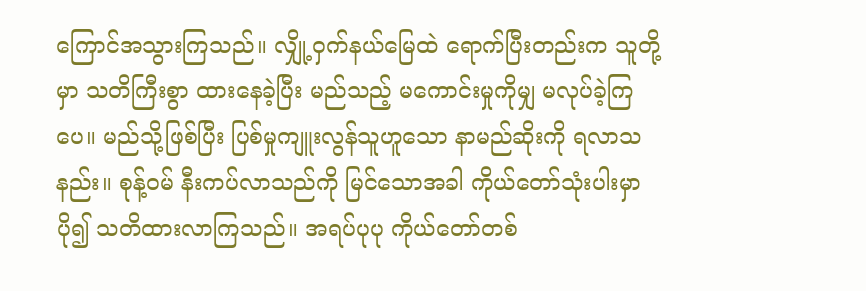ကြောင်အသွားကြသည်။ လျှို့ဝှက်နယ်မြေထဲ ရောက်ပြီးတည်းက သူတို့မှာ သတိကြီးစွာ ထားနေခဲ့ပြီး မည်သည့် မကောင်းမှုကိုမျှ မလုပ်ခဲ့ကြပေ။ မည်သို့ဖြစ်ပြီး ပြစ်မှုကျူးလွန်သူဟူသော နာမည်ဆိုးကို ရလာသနည်း။ စုန့်ဝမ် နီးကပ်လာသည်ကို မြင်သောအခါ ကိုယ်တော်သုံးပါးမှာ ပို၍ သတိထားလာကြသည်။ အရပ်ပုပု ကိုယ်တော်တစ်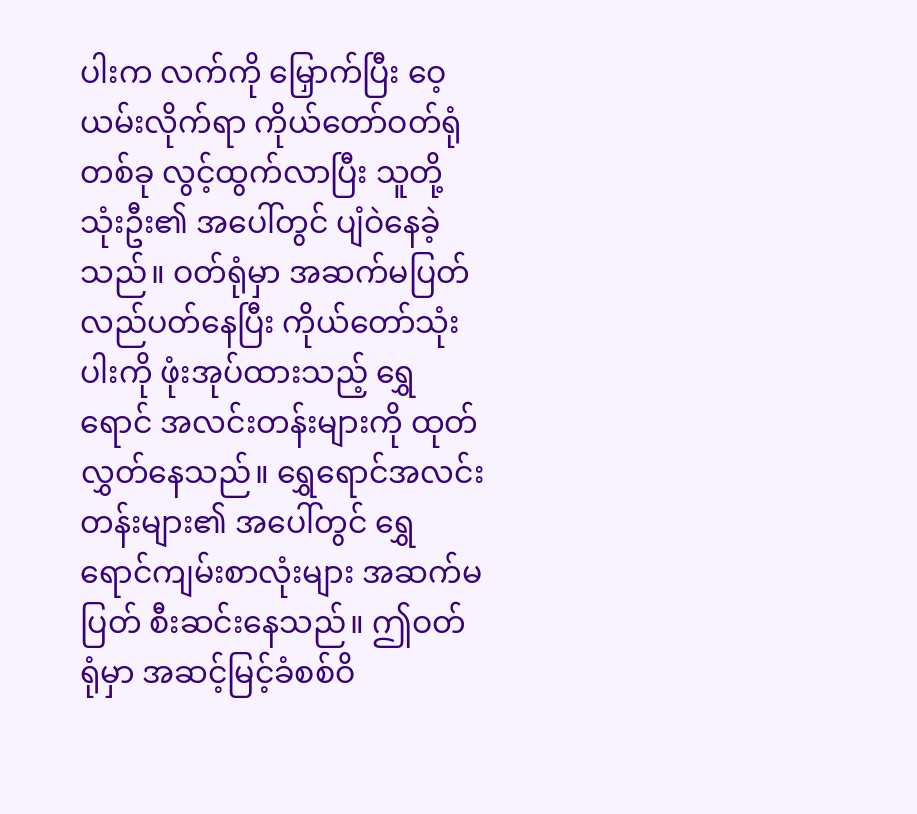ပါးက လက်ကို မြှောက်ပြီး ဝေ့ယမ်းလိုက်ရာ ကိုယ်တော်ဝတ်ရုံတစ်ခု လွင့်ထွက်လာပြီး သူတို့ သုံးဦး၏ အပေါ်တွင် ပျံဝဲနေခဲ့သည်။ ဝတ်ရုံမှာ အဆက်မပြတ် လည်ပတ်နေပြီး ကိုယ်တော်သုံးပါးကို ဖုံးအုပ်ထားသည့် ရွှေရောင် အလင်းတန်းများကို ထုတ်လွှတ်နေသည်။ ရွှေရောင်အလင်းတန်းများ၏ အပေါ်တွင် ရွှေရောင်ကျမ်းစာလုံးများ အဆက်မပြတ် စီးဆင်းနေသည်။ ဤဝတ်ရုံမှာ အဆင့်မြင့်ခံစစ်ဝိ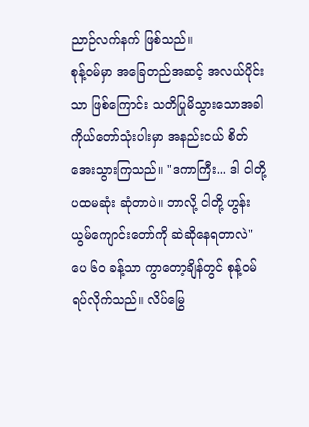ညာဉ်လက်နက် ဖြစ်သည်။
စုန့်ဝမ်မှာ အခြေတည်အဆင့် အလယ်ပိုင်းသာ ဖြစ်ကြောင်း သတိပြုမိသွားသောအခါ ကိုယ်တော်သုံးပါးမှာ အနည်းငယ် စိတ်အေးသွားကြသည်။ "ဒကာကြီး... ဒါ ငါတို့ ပထမဆုံး ဆုံတာပဲ။ ဘာလို့ ငါတို့ ဟွန်းယွမ်ကျောင်းတော်ကို ဆဲဆိုနေရတာလဲ"
ပေ ၆၀ ခန့်သာ ကွာတော့ချိန်တွင် စုန့်ဝမ် ရပ်လိုက်သည်။ လိပ်မြွေ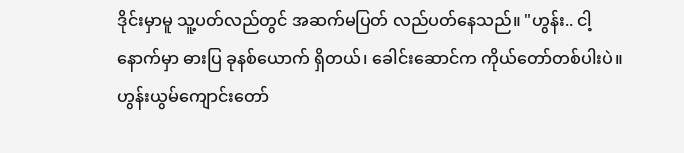ဒိုင်းမှာမူ သူ့ပတ်လည်တွင် အဆက်မပြတ် လည်ပတ်နေသည်။ "ဟွန်း.. ငါ့နောက်မှာ ဓားပြ ခုနစ်ယောက် ရှိတယ်၊ ခေါင်းဆောင်က ကိုယ်တော်တစ်ပါးပဲ။ ဟွန်းယွမ်ကျောင်းတော်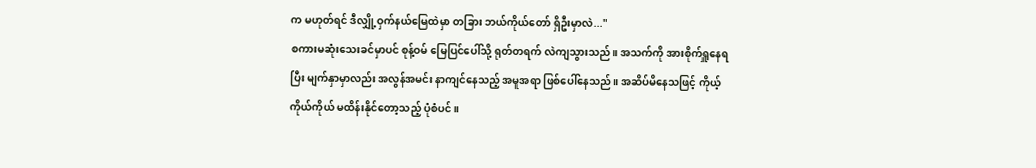က မဟုတ်ရင် ဒီလျှို့ဝှက်နယ်မြေထဲမှာ တခြား ဘယ်ကိုယ်တော် ရှိဦးမှာလဲ..."
စကားမဆုံးသေးခင်မှာပင် စုန့်ဝမ် မြေပြင်ပေါ်သို့ ရုတ်တရက် လဲကျသွားသည်။ အသက်ကို အားစိုက်ရှူနေရပြီး မျက်နှာမှာလည်း အလွန်အမင်း နာကျင်နေသည့် အမူအရာ ဖြစ်ပေါ်နေသည်။ အဆိပ်မိနေသဖြင့် ကိုယ့်ကိုယ်ကိုယ် မထိန်းနိုင်တော့သည့် ပုံစံပင်။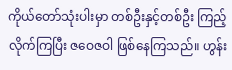ကိုယ်တော်သုံးပါးမှာ တစ်ဦးနှင့်တစ်ဦး ကြည့်လိုက်ကြပြီး ဇဝေဇဝါ ဖြစ်နေကြသည်။ ဟွန်း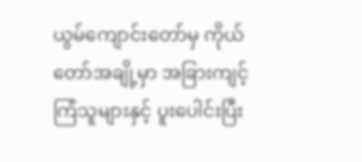ယွမ်ကျောင်းတော်မှ ကိုယ်တော်အချို့မှာ အခြားကျင့်ကြံသူများနှင့် ပူးပေါင်းပြီး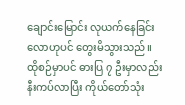ချောင်းမြောင်း လုယက်နေခြင်းလောဟုပင် တွေးမိသွားသည်။ ထိုစဉ်မှာပင် ဓားပြ ၇ ဦးမှာလည်း နီးကပ်လာပြီး ကိုယ်တော်သုံး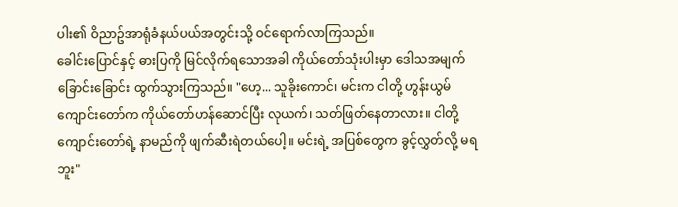ပါး၏ ဝိညာဥ်အာရုံခံနယ်ပယ်အတွင်းသို့ ဝင်ရောက်လာကြသည်။
ခေါင်းပြောင်နှင့် ဓားပြကို မြင်လိုက်ရသောအခါ ကိုယ်တော်သုံးပါးမှာ ဒေါသအမျက်ခြောင်းခြောင်း ထွက်သွားကြသည်။ "ဟေ့... သူခိုးကောင်၊ မင်းက ငါတို့ ဟွန်းယွမ်ကျောင်းတော်က ကိုယ်တော်ဟန်ဆောင်ပြီး လုယက်၊ သတ်ဖြတ်နေတာလား။ ငါတို့ကျောင်းတော်ရဲ့ နာမည်ကို ဖျက်ဆီးရဲတယ်ပေါ့။ မင်းရဲ့ အပြစ်တွေက ခွင့်လွှတ်လို့ မရဘူး"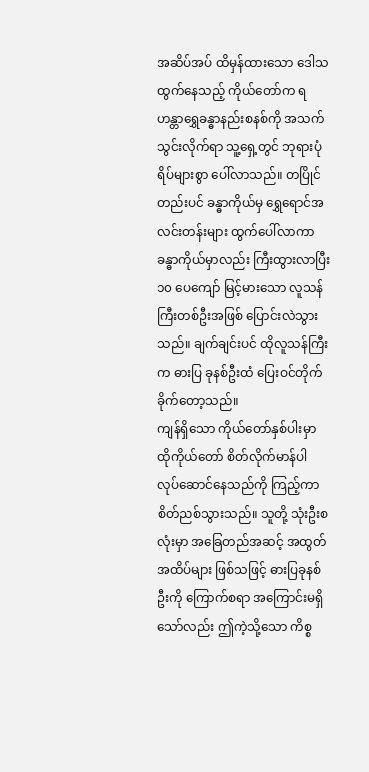အဆိပ်အပ် ထိမှန်ထားသော ဒေါသထွက်နေသည့် ကိုယ်တော်က ရဟန္တာရွှေခန္ဓာနည်းစနစ်ကို အသက်သွင်းလိုက်ရာ သူ့ရှေ့တွင် ဘုရားပုံရိပ်များစွာ ပေါ်လာသည်။ တပြိုင်တည်းပင် ခန္ဓာကိုယ်မှ ရွှေရောင်အလင်းတန်းများ ထွက်ပေါ်လာကာ ခန္ဓာကိုယ်မှာလည်း ကြီးထွားလာပြီး ၁၀ ပေကျော် မြင့်မားသော လူသန်ကြီးတစ်ဦးအဖြစ် ပြောင်းလဲသွားသည်။ ချက်ချင်းပင် ထိုလူသန်ကြီးက ဓားပြ ခုနစ်ဦးထံ ပြေးဝင်တိုက်ခိုက်တော့သည်။
ကျန်ရှိသော ကိုယ်တော်နှစ်ပါးမှာ ထိုကိုယ်တော် စိတ်လိုက်မာန်ပါ လုပ်ဆောင်နေသည်ကို ကြည့်ကာ စိတ်ညစ်သွားသည်။ သူတို့ သုံးဦးစလုံးမှာ အခြေတည်အဆင့် အထွတ်အထိပ်များ ဖြစ်သဖြင့် ဓားပြခုနစ်ဦးကို ကြောက်စရာ အကြောင်းမရှိသော်လည်း ဤကဲ့သို့သော ကိစ္စ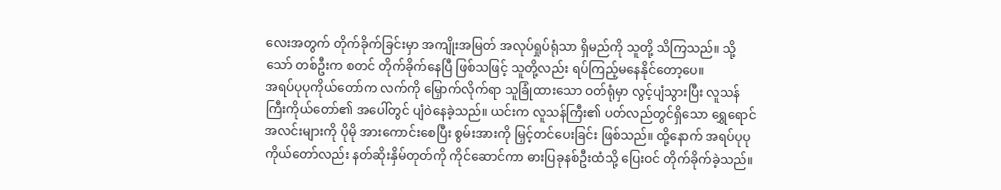လေးအတွက် တိုက်ခိုက်ခြင်းမှာ အကျိုးအမြတ် အလုပ်ရှုပ်ရုံသာ ရှိမည်ကို သူတို့ သိကြသည်။ သို့သော် တစ်ဦးက စတင် တိုက်ခိုက်နေပြီ ဖြစ်သဖြင့် သူတို့လည်း ရပ်ကြည့်မနေနိုင်တော့ပေ။
အရပ်ပုပုကိုယ်တော်က လက်ကို မြှောက်လိုက်ရာ သူခြုံထားသော ဝတ်ရုံမှာ လွင့်ပျံသွားပြီး လူသန်ကြီးကိုယ်တော်၏ အပေါ်တွင် ပျံဝဲနေခဲ့သည်။ ယင်းက လူသန်ကြီး၏ ပတ်လည်တွင်ရှိသော ရွှေရောင်အလင်းများကို ပိုမို အားကောင်းစေပြီး စွမ်းအားကို မြှင့်တင်ပေးခြင်း ဖြစ်သည်။ ထို့နောက် အရပ်ပုပုကိုယ်တော်လည်း နတ်ဆိုးနှိမ်တုတ်ကို ကိုင်ဆောင်ကာ ဓားပြခုနစ်ဦးထံသို့ ပြေးဝင် တိုက်ခိုက်ခဲ့သည်။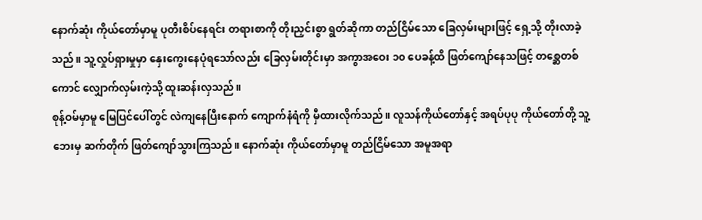နောက်ဆုံး ကိုယ်တော်မှာမူ ပုတီးစိပ်နေရင်း တရားစာကို တိုးညှင်းစွာ ရွတ်ဆိုကာ တည်ငြိမ်သော ခြေလှမ်းများဖြင့် ရှေ့သို့ တိုးလာခဲ့သည်။ သူ့လှုပ်ရှားမှုမှာ နှေးကွေးနေပုံရသော်လည်း ခြေလှမ်းတိုင်းမှာ အကွာအဝေး ၁၀ ပေခန့်ထိ ဖြတ်ကျော်နေသဖြင့် တစ္ဆေတစ်ကောင် လျှောက်လှမ်းကဲ့သို့ ထူးဆန်းလှသည်။
စုန့်ဝမ်မှာမူ မြေပြင်ပေါ်တွင် လဲကျနေပြီးနောက် ကျောက်နံရံကို မှီထားလိုက်သည်။ လူသန်ကိုယ်တော်နှင့် အရပ်ပုပု ကိုယ်တော်တို့ သူ့ဘေးမှ ဆက်တိုက် ဖြတ်ကျော်သွားကြသည်။ နောက်ဆုံး ကိုယ်တော်မှာမူ တည်ငြိမ်သော အမူအရာ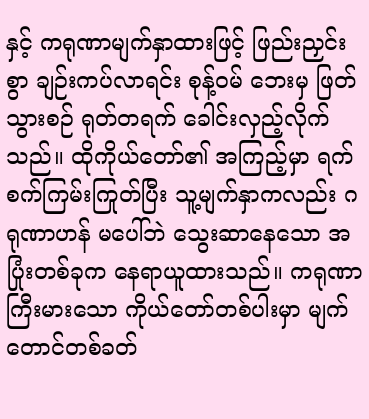နှင့် ကရုဏာမျက်နှာထားဖြင့် ဖြည်းညှင်းစွာ ချဉ်းကပ်လာရင်း စုန့်ဝမ် ဘေးမှ ဖြတ်သွားစဉ် ရုတ်တရက် ခေါင်းလှည့်လိုက်သည်။ ထိုကိုယ်တော်၏ အကြည့်မှာ ရက်စက်ကြမ်းကြုတ်ပြီး သူ့မျက်နှာကလည်း ဂရုဏာဟန် မပေါ်ဘဲ သွေးဆာနေသော အပြုံးတစ်ခုက နေရာယူထားသည်။ ကရုဏာကြီးမားသော ကိုယ်တော်တစ်ပါးမှာ မျက်တောင်တစ်ခတ်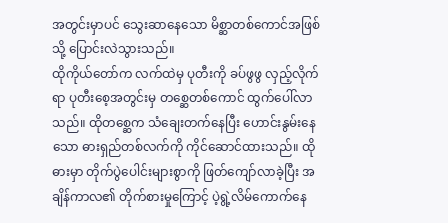အတွင်းမှာပင် သွေးဆာနေသော မိစ္ဆာတစ်ကောင်အဖြစ်သို့ ပြောင်းလဲသွားသည်။
ထိုကိုယ်တော်က လက်ထဲမှ ပုတီးကို ခပ်ဖွဖွ လှည့်လိုက်ရာ ပုတီးစေ့အတွင်းမှ တစ္ဆေတစ်ကောင် ထွက်ပေါ်လာသည်။ ထိုတစ္ဆေက သံချေးတက်နေပြီး ဟောင်းနွမ်းနေသော ဓားရှည်တစ်လက်ကို ကိုင်ဆောင်ထားသည်။ ထိုဓားမှာ တိုက်ပွဲပေါင်းများစွာကို ဖြတ်ကျော်လာခဲ့ပြီး အချိန်ကာလ၏ တိုက်စားမှုကြောင့် ပဲ့ရွဲ့လိမ်ကောက်နေ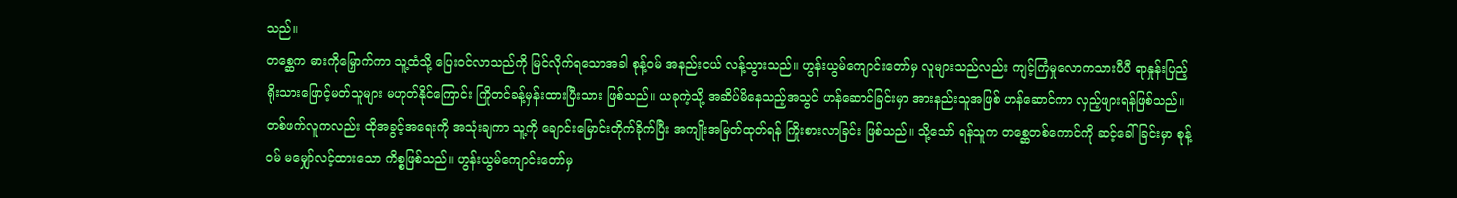သည်။
တစ္ဆေက ဓားကိုမြှောက်ကာ သူ့ထံသို့ ပြေးဝင်လာသည်ကို မြင်လိုက်ရသောအခါ စုန့်ဝမ် အနည်းငယ် လန့်သွားသည်။ ဟွန်းယွမ်ကျောင်းတော်မှ လူများသည်လည်း ကျင့်ကြံမှုလောကသားပီပီ ရာနှုန်းပြည့် ရိုးသားဖြောင့်မတ်သူများ မဟုတ်နိုင်ကြောင်း ကြိုတင်ခန့်မှန်းထားပြီးသား ဖြစ်သည်။ ယခုကဲ့သို့ အဆိပ်မိနေသည့်အသွင် ဟန်ဆောင်ခြင်းမှာ အားနည်းသူအဖြစ် ဟန်ဆောင်ကာ လှည့်ဖျားရန်ဖြစ်သည်။ တစ်ဖက်လူကလည်း ထိုအခွင့်အရေးကို အသုံးချကာ သူ့ကို ချောင်းမြောင်းတိုက်ခိုက်ပြီး အကျိုးအမြတ်ထုတ်ရန် ကြိုးစားလာခြင်း ဖြစ်သည်။ သို့သော် ရန်သူက တစ္ဆေတစ်ကောင်ကို ဆင့်ခေါ်ခြင်းမှာ စုန့်ဝမ် မမျှော်လင့်ထားသော ကိစ္စဖြစ်သည်။ ဟွန်းယွမ်ကျောင်းတော်မှ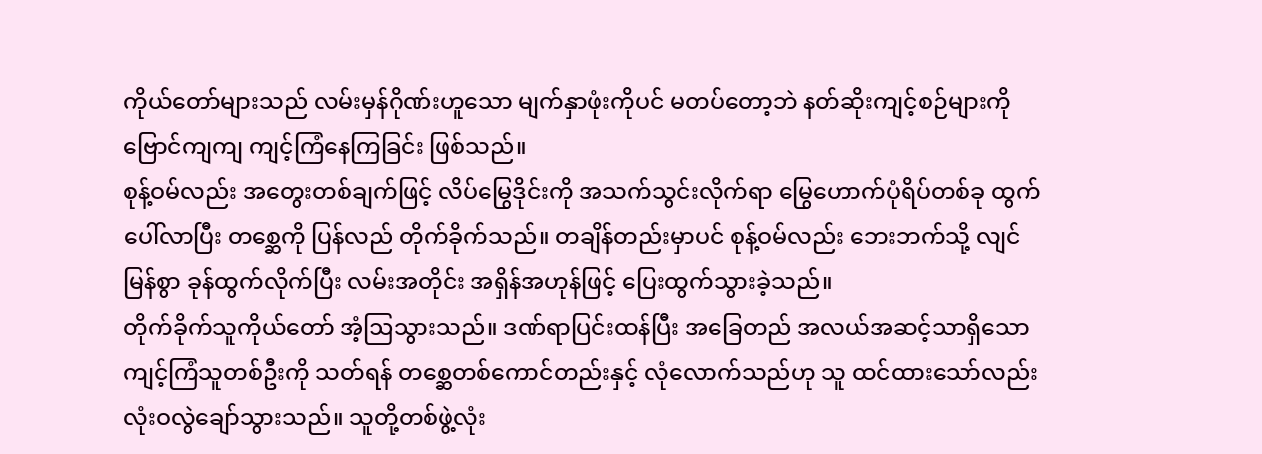ကိုယ်တော်များသည် လမ်းမှန်ဂိုဏ်းဟူသော မျက်နှာဖုံးကိုပင် မတပ်တော့ဘဲ နတ်ဆိုးကျင့်စဉ်များကို ဗြောင်ကျကျ ကျင့်ကြံနေကြခြင်း ဖြစ်သည်။
စုန့်ဝမ်လည်း အတွေးတစ်ချက်ဖြင့် လိပ်မြွေဒိုင်းကို အသက်သွင်းလိုက်ရာ မြွေဟောက်ပုံရိပ်တစ်ခု ထွက်ပေါ်လာပြီး တစ္ဆေကို ပြန်လည် တိုက်ခိုက်သည်။ တချိန်တည်းမှာပင် စုန့်ဝမ်လည်း ဘေးဘက်သို့ လျင်မြန်စွာ ခုန်ထွက်လိုက်ပြီး လမ်းအတိုင်း အရှိန်အဟုန်ဖြင့် ပြေးထွက်သွားခဲ့သည်။
တိုက်ခိုက်သူကိုယ်တော် အံ့ဩသွားသည်။ ဒဏ်ရာပြင်းထန်ပြီး အခြေတည် အလယ်အဆင့်သာရှိသော ကျင့်ကြံသူတစ်ဦးကို သတ်ရန် တစ္ဆေတစ်ကောင်တည်းနှင့် လုံလောက်သည်ဟု သူ ထင်ထားသော်လည်း လုံးဝလွဲချော်သွားသည်။ သူတို့တစ်ဖွဲ့လုံး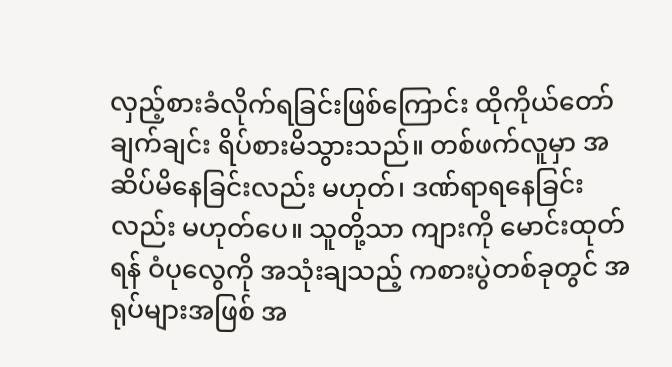လှည့်စားခံလိုက်ရခြင်းဖြစ်ကြောင်း ထိုကိုယ်တော် ချက်ချင်း ရိပ်စားမိသွားသည်။ တစ်ဖက်လူမှာ အဆိပ်မိနေခြင်းလည်း မဟုတ်၊ ဒဏ်ရာရနေခြင်းလည်း မဟုတ်ပေ။ သူတို့သာ ကျားကို မောင်းထုတ်ရန် ဝံပုလွေကို အသုံးချသည့် ကစားပွဲတစ်ခုတွင် အရုပ်များအဖြစ် အ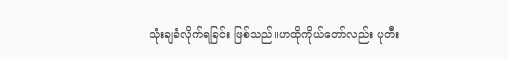သုံးချခံလိုက်ရခြင်း ဖြစ်သည်။ဟထိုကိုယ်တော်လည်း ပုတီး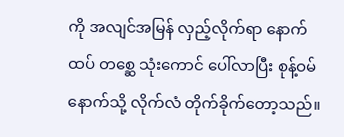ကို အလျင်အမြန် လှည့်လိုက်ရာ နောက်ထပ် တစ္ဆေ သုံးကောင် ပေါ်လာပြီး စုန့်ဝမ် နောက်သို့ လိုက်လံ တိုက်ခိုက်တော့သည်။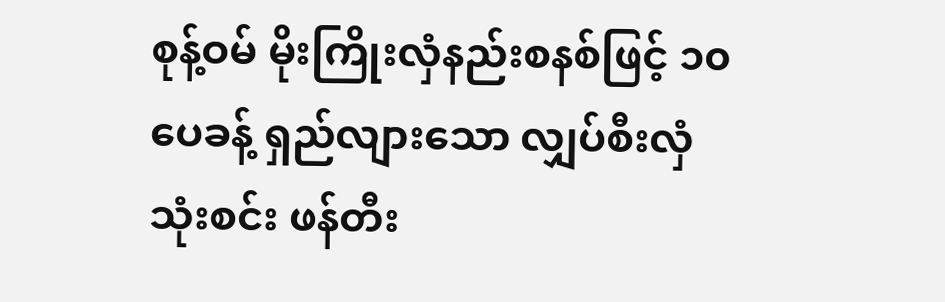စုန့်ဝမ် မိုးကြိုးလှံနည်းစနစ်ဖြင့် ၁၀ ပေခန့် ရှည်လျားသော လျှပ်စီးလှံ သုံးစင်း ဖန်တီး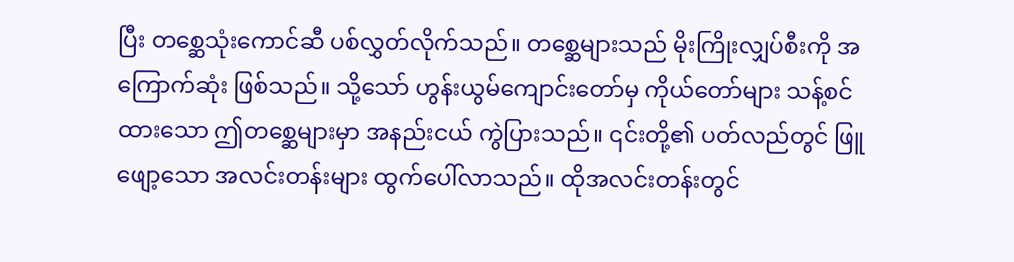ပြီး တစ္ဆေသုံးကောင်ဆီ ပစ်လွှတ်လိုက်သည်။ တစ္ဆေများသည် မိုးကြိုးလျှပ်စီးကို အကြောက်ဆုံး ဖြစ်သည်။ သို့သော် ဟွန်းယွမ်ကျောင်းတော်မှ ကိုယ်တော်များ သန့်စင်ထားသော ဤတစ္ဆေများမှာ အနည်းငယ် ကွဲပြားသည်။ ၎င်းတို့၏ ပတ်လည်တွင် ဖြူဖျော့သော အလင်းတန်းများ ထွက်ပေါ်လာသည်။ ထိုအလင်းတန်းတွင်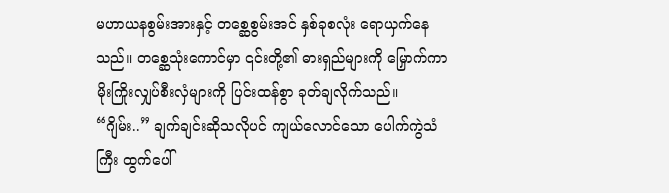မဟာယနစွမ်းအားနှင့် တစ္ဆေစွမ်းအင် နှစ်ခုစလုံး ရောယှက်နေသည်။ တစ္ဆေသုံးကောင်မှာ ၎င်းတို့၏ ဓားရှည်များကို မြှောက်ကာ မိုးကြိုးလျှပ်စီးလှံများကို ပြင်းထန်စွာ ခုတ်ချလိုက်သည်။
“ဂျိမ်း..” ချက်ချင်းဆိုသလိုပင် ကျယ်လောင်သော ပေါက်ကွဲသံကြီး ထွက်ပေါ်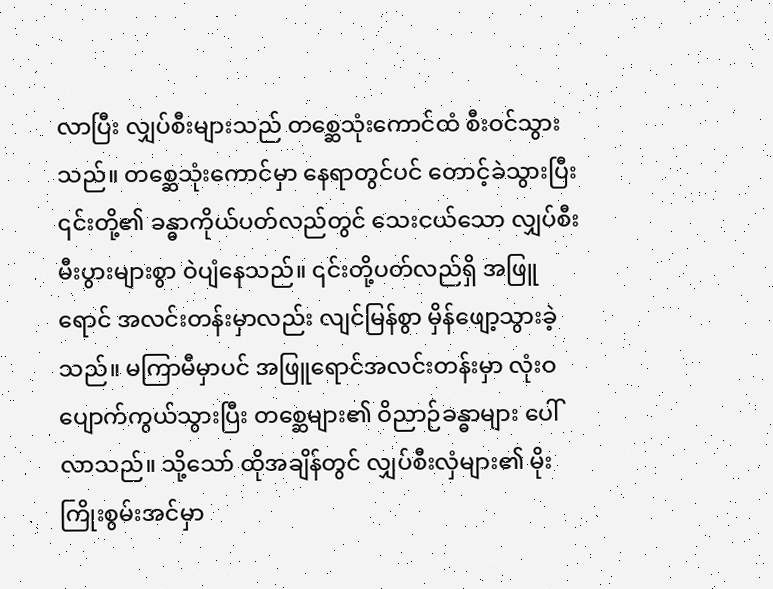လာပြီး လျှပ်စီးများသည် တစ္ဆေသုံးကောင်ထံ စီးဝင်သွားသည်။ တစ္ဆေသုံးကောင်မှာ နေရာတွင်ပင် တောင့်ခဲသွားပြီး ၎င်းတို့၏ ခန္ဓာကိုယ်ပတ်လည်တွင် သေးငယ်သော လျှပ်စီးမီးပွားများစွာ ဝဲပျံနေသည်။ ၎င်းတို့ပတ်လည်ရှိ အဖြူရောင် အလင်းတန်းမှာလည်း လျင်မြန်စွာ မှိန်ဖျော့သွားခဲ့သည်။ မကြာမီမှာပင် အဖြူရောင်အလင်းတန်းမှာ လုံးဝ ပျောက်ကွယ်သွားပြီး တစ္ဆေများ၏ ဝိညာဉ်ခန္ဓာများ ပေါ်လာသည်။ သို့သော် ထိုအချိန်တွင် လျှပ်စီးလှံများ၏ မိုးကြိုးစွမ်းအင်မှာ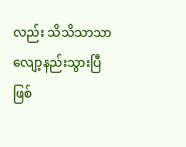လည်း သိသိသာသာ လျော့နည်းသွားပြီဖြစ်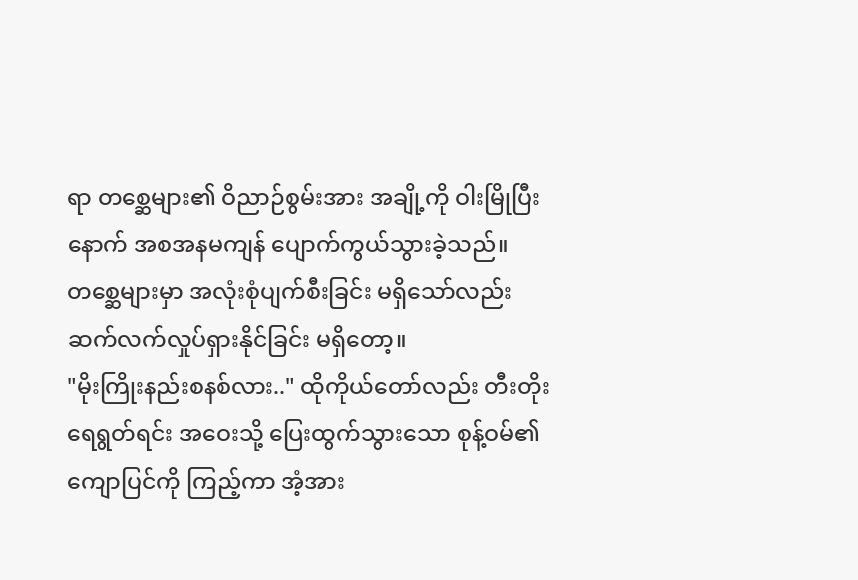ရာ တစ္ဆေများ၏ ဝိညာဉ်စွမ်းအား အချို့ကို ဝါးမြိုပြီးနောက် အစအနမကျန် ပျောက်ကွယ်သွားခဲ့သည်။ တစ္ဆေများမှာ အလုံးစုံပျက်စီးခြင်း မရှိသော်လည်း ဆက်လက်လှုပ်ရှားနိုင်ခြင်း မရှိတော့။
"မိုးကြိုးနည်းစနစ်လား.." ထိုကိုယ်တော်လည်း တီးတိုးရေရွတ်ရင်း အဝေးသို့ ပြေးထွက်သွားသော စုန့်ဝမ်၏ ကျောပြင်ကို ကြည့်ကာ အံ့အား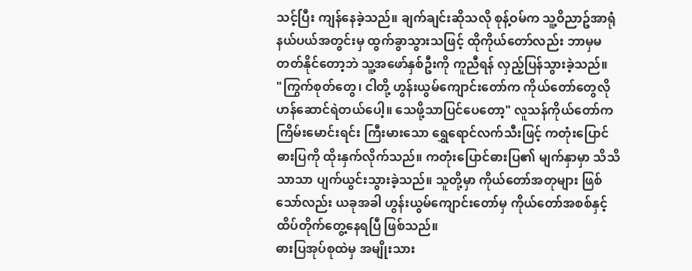သင့်ပြီး ကျန်နေခဲ့သည်။ ချက်ချင်းဆိုသလို စုန့်ဝမ်က သူ့ဝိညာဥ်အာရုံနယ်ပယ်အတွင်းမှ ထွက်ခွာသွားသဖြင့် ထိုကိုယ်တော်လည်း ဘာမှမတတ်နိုင်တော့ဘဲ သူ့အဖော်နှစ်ဦးကို ကူညီရန် လှည့်ပြန်သွားခဲ့သည်။
"ကြွက်စုတ်တွေ၊ ငါတို့ ဟွန်းယွမ်ကျောင်းတော်က ကိုယ်တော်တွေလို ဟန်ဆောင်ရဲတယ်ပေါ့။ သေဖို့သာပြင်ပေတော့" လူသန်ကိုယ်တော်က ကြိမ်းမောင်းရင်း ကြီးမားသော ရွှေရောင်လက်သီးဖြင့် ကတုံးပြောင်ဓားပြကို ထိုးနှက်လိုက်သည်။ ကတုံးပြောင်ဓားပြ၏ မျက်နှာမှာ သိသိသာသာ ပျက်ယွင်းသွားခဲ့သည်။ သူတို့မှာ ကိုယ်တော်အတုများ ဖြစ်သော်လည်း ယခုအခါ ဟွန်းယွမ်ကျောင်းတော်မှ ကိုယ်တော်အစစ်နှင့် ထိပ်တိုက်တွေ့နေရပြီ ဖြစ်သည်။
ဓားပြအုပ်စုထဲမှ အမျိုးသား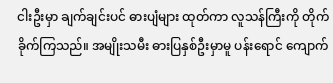ငါးဦးမှာ ချက်ချင်းပင် ဓားပျံများ ထုတ်ကာ လူသန်ကြီးကို တိုက်ခိုက်ကြသည်။ အမျိုးသမီး ဓားပြနှစ်ဦးမှာမူ ပန်းရောင် ကျောက်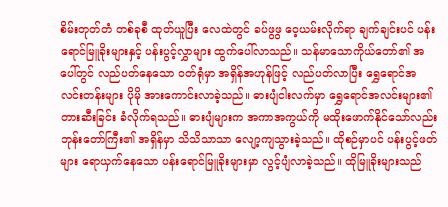စိမ်းတုတ်တံ တစ်ခုစီ ထုတ်ယူပြီး လေထဲတွင် ခပ်ဖွဖွ ဝေ့ယမ်းလိုက်ရာ ချက်ချင်းပင် ပန်းရောင်မြူခိုးများနှင့် ပန်းပွင့်လွှာများ ထွက်ပေါ်လာသည်။ သန်မာသောကိုယ်တော်၏ အပေါ်တွင် လည်ပတ်နေသော ဝတ်ရုံမှာ အရှိန်အဟုန်ဖြင့် လည်ပတ်လာပြီး ရွှေရောင်အလင်းတန်းများ ပိုမို အားကောင်းလာခဲ့သည်။ ဓားပျံငါးလက်မှာ ရွှေရောင်အလင်းများ၏ တားဆီးခြင်း ခံလိုက်ရသည်။ ဓားပျံများက အကာအကွယ်ကို မထိုးဖောက်နိုင်သော်လည်း ဘုန်းတော်ကြီး၏ အရှိန်မှာ သိသိသာသာ လျော့ကျသွားခဲ့သည်။ ထိုစဉ်မှာပင် ပန်းပွင့်ဖတ်များ ရောယှက်နေသော ပန်းရောင်မြူခိုးများမှာ လွင့်ပျံလာခဲ့သည်။ ထိုမြူခိုးများသည်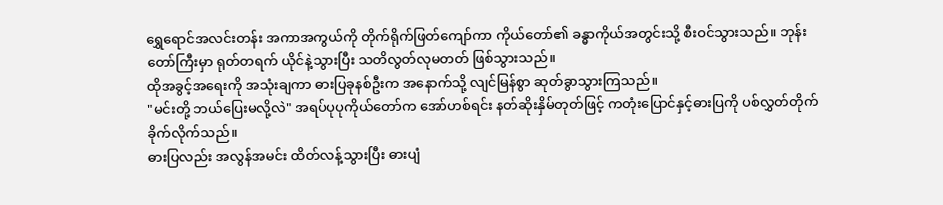ရွှေရောင်အလင်းတန်း အကာအကွယ်ကို တိုက်ရိုက်ဖြတ်ကျော်ကာ ကိုယ်တော်၏ ခန္ဓာကိုယ်အတွင်းသို့ စီးဝင်သွားသည်။ ဘုန်းတော်ကြီးမှာ ရုတ်တရက် ယိုင်နဲ့သွားပြီး သတိလွတ်လုမတတ် ဖြစ်သွားသည်။
ထိုအခွင့်အရေးကို အသုံးချကာ ဓားပြခုနစ်ဦးက အနောက်သို့ လျင်မြန်စွာ ဆုတ်ခွာသွားကြသည်။
"မင်းတို့ ဘယ်ပြေးမလို့လဲ" အရပ်ပုပုကိုယ်တော်က အော်ဟစ်ရင်း နတ်ဆိုးနှိမ်တုတ်ဖြင့် ကတုံးပြောင်နှင့်ဓားပြကို ပစ်လွှတ်တိုက်ခိုက်လိုက်သည်။
ဓားပြလည်း အလွန်အမင်း ထိတ်လန့်သွားပြီး ဓားပျံ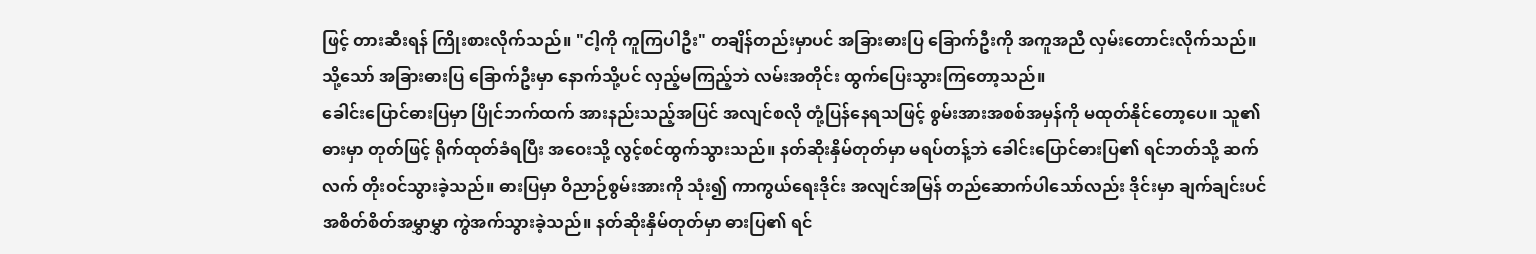ဖြင့် တားဆီးရန် ကြိုးစားလိုက်သည်။ "ငါ့ကို ကူကြပါဦး" တချိန်တည်းမှာပင် အခြားဓားပြ ခြောက်ဦးကို အကူအညီ လှမ်းတောင်းလိုက်သည်။
သို့သော် အခြားဓားပြ ခြောက်ဦးမှာ နောက်သို့ပင် လှည့်မကြည့်ဘဲ လမ်းအတိုင်း ထွက်ပြေးသွားကြတော့သည်။
ခေါင်းပြောင်ဓားပြမှာ ပြိုင်ဘက်ထက် အားနည်းသည့်အပြင် အလျင်စလို တုံ့ပြန်နေရသဖြင့် စွမ်းအားအစစ်အမှန်ကို မထုတ်နိုင်တော့ပေ။ သူ၏ ဓားမှာ တုတ်ဖြင့် ရိုက်ထုတ်ခံရပြီး အဝေးသို့ လွင့်စင်ထွက်သွားသည်။ နတ်ဆိုးနှိမ်တုတ်မှာ မရပ်တန့်ဘဲ ခေါင်းပြောင်ဓားပြ၏ ရင်ဘတ်သို့ ဆက်လက် တိုးဝင်သွားခဲ့သည်။ ဓားပြမှာ ဝိညာဉ်စွမ်းအားကို သုံး၍ ကာကွယ်ရေးဒိုင်း အလျင်အမြန် တည်ဆောက်ပါသော်လည်း ဒိုင်းမှာ ချက်ချင်းပင် အစိတ်စိတ်အမွှာမွှာ ကွဲအက်သွားခဲ့သည်။ နတ်ဆိုးနှိမ်တုတ်မှာ ဓားပြ၏ ရင်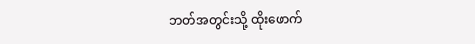ဘတ်အတွင်းသို့ ထိုးဖောက်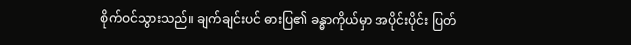စိုက်ဝင်သွားသည်။ ချက်ချင်းပင် ဓားပြ၏ ခန္ဓာကိုယ်မှာ အပိုင်းပိုင်း ပြတ်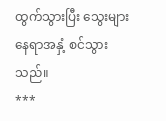ထွက်သွားပြီး သွေးများ နေရာအနှံ့ စင်သွားသည်။
***